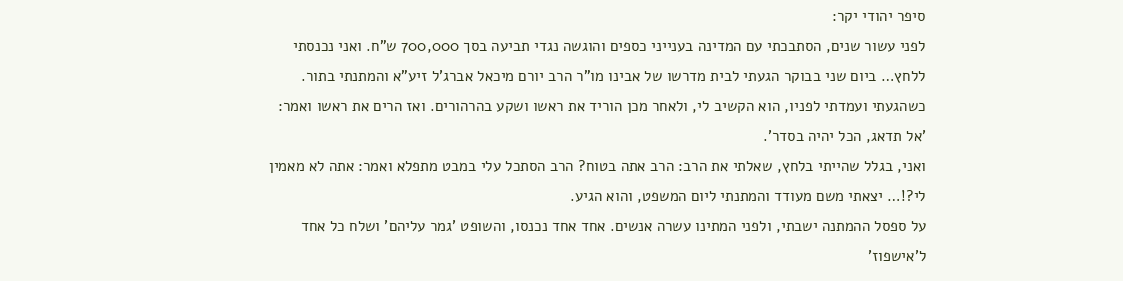סיפר יהודי יקר:
לפני עשור שנים, הסתבכתי עם המדינה בענייני כספים והוגשה נגדי תביעה בסך 700,000 ש"ח. ואני נכנסתי ללחץ… ביום שני בבוקר הגעתי לבית מדרשו של אבינו מו"ר הרב יורם מיכאל אברג'ל זיע"א והמתנתי בתור. כשהגעתי ועמדתי לפניו, הוא הקשיב לי, ולאחר מכן הוריד את ראשו ושקע בהרהורים. ואז הרים את ראשו ואמר: 'אל תדאג, הכל יהיה בסדר'.
ואני, בגלל שהייתי בלחץ, שאלתי את הרב: הרב אתה בטוח? הרב הסתכל עלי במבט מתפלא ואמר: אתה לא מאמין לי?!… יצאתי משם מעודד והמתנתי ליום המשפט, והוא הגיע.
על ספסל ההמתנה ישבתי, ולפני המתינו עשרה אנשים. אחד אחד נכנסו, והשופט 'גמר עליהם' ושלח כל אחד ל'אישפוז'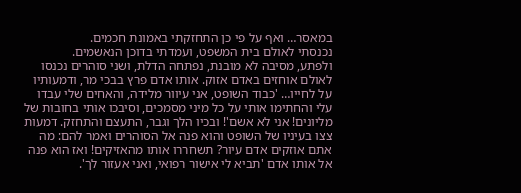במאסר… ואף על פי כן התחזקתי באמונת חכמים.
נכנסתי לאולם בית המשפט, ועמדתי בדוכן הנאשמים.
ולפתע, מסיבה לא מובנת, נפתחה הדלת, ושני סוהרים נכנסו לאולם אוחזים באדם אזוק. אותו אדם פרץ בבכי מר, ודמעותיו על לחייו… 'כבוד השופט, אני עיוור מלידה, והאחים שלי עבדו עלי והחתימו אותי על כל מיני מסמכים, וסיבכו אותי בחובות של מליונים! אני לא אשם'! ובכיו הלך וגבר, התעצם והתחזק. דמעות צצו בעיניו של השופט והוא פנה אל הסוהרים ואמר להם: מה אתם אוזקים אדם עיור? תשחררו אותו מהאזיקים! ואז הוא פנה אל אותו אדם 'תביא לי אישור רפואי, ואני אעזור לך'.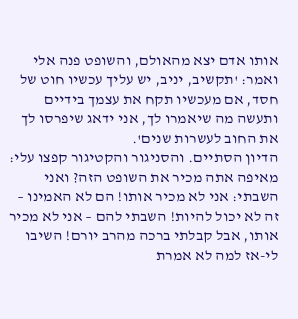אותו אדם יצא מהאולם, והשופט פנה אלי ואמר: 'תקשיב, יניב, יש עליך עכשיו חוט של חסד, אם מעכשיו תקח את עצמך בידיים ותעשה מה שיאמרו לך, אני ידאג שיפרסו לך את החוב לעשרות שנים'.
הדיון הסתיים. והסניגור והקטיגור קפצו עלי: מאיפה אתה מכיר את השופט הזה? ואני השבתי: אני לא מכיר אותו! הם לא האמינו – זה לא יכול להיות! השבתי להם – אני לא מכיר אותו, אבל קבלתי ברכה מהרב יורם! השיבו לי-אז למה לא אמרת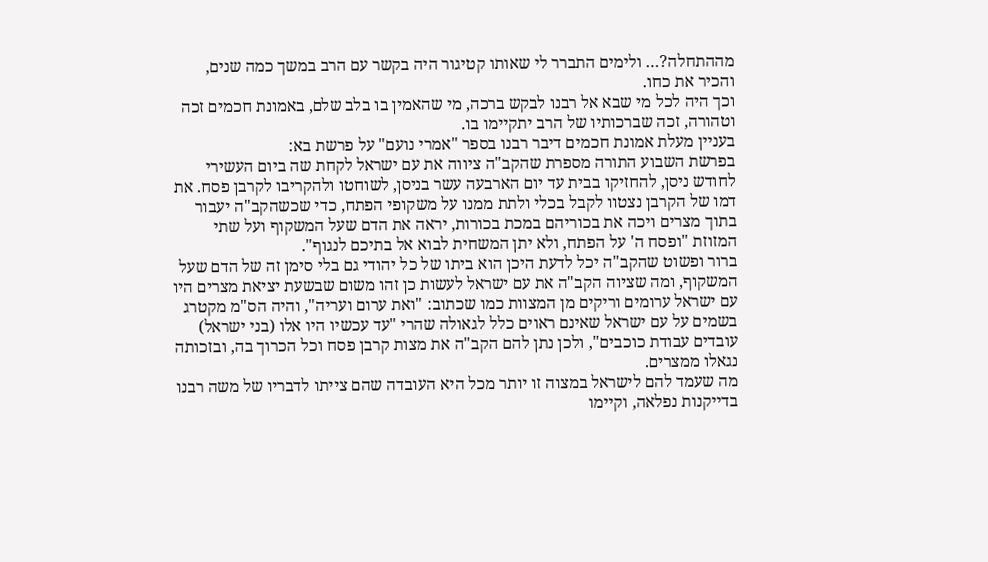מההתחלה?… ולימים התברר לי שאותו קטיגור היה בקשר עם הרב במשך כמה שנים, והכיר את כחו.
וכך היה לכל מי שבא אל רבנו לבקש ברכה, מי שהאמין בו בלב שלם, באמונת חכמים זכה וטהורה, זכה שברכותיו של הרב יתקיימו בו.
בעניין מעלת אמונת חכמים דיבר רבנו בספר "אמרי נועם" על פרשת בא:
בפרשת השבוע התורה מספרת שהקב"ה ציווה את עם ישראל לקחת שה ביום העשירי לחודש ניסן, להחזיקו בבית עד יום הארבעה עשר בניסן, לשוחטו ולהקריבו לקרבן פסח. את דמו של הקרבן נצטוו לקבל בכלי ולתת ממנו על משקופי הפתח, כדי שכשהקב"ה יעבור בתוך מצרים ויכה את בכוריהם במכת בכורות, יראה את הדם שעל המשקוף ועל שתי המזוזת "ופסח ה' על הפתח, ולא יתן המשחית לבוא אל בתיכם לנגוף".
ברור ופשוט שהקב"ה יכל לדעת היכן הוא ביתו של כל יהודי גם בלי סימן זה של הדם שעל המשקוף, ומה שציוה הקב"ה את עם ישראל לעשות כן זהו משום שבשעת יציאת מצרים היו עם ישראל ערומים וריקים מן המצוות כמו שכתוב: "ואת ערום ועריה", והיה הס"מ מקטרג בשמים על עם ישראל שאינם ראוים כלל לגאולה שהרי "עד עכשיו היו אלו (בני ישראל) עובדים עבודת כוכבים", ולכן נתן להם הקב"ה את מצות קרבן פסח וכל הכרוך בה, ובזכותה נגאלו ממצרים.
מה שעמד להם לישראל במצוה זו יותר מכל היא העובדה שהם צייתו לדבריו של משה רבנו בדייקנות נפלאה, וקיימו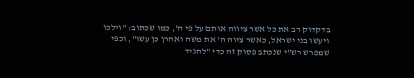בדקדוק רב את כל אשר ציווה אותם על פי ה', כמו שכתוב: "וילכו ויעשו בני ישראל, כאשר ציוה ה' את משה ואהרן כן עשו", וכפי שמפרש רש"י שנכתב פסוק זה כדי "להגיד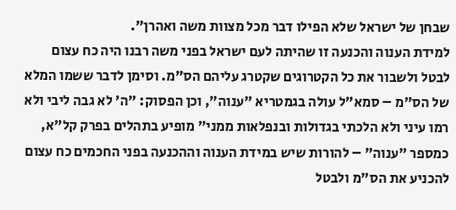שבחן של ישראל שלא הפילו דבר מכל מצוות משה ואהרן".
למידת הענוה והכנעה זו שהיתה לעם ישראל בפני משה רבנו היה כח עצום לבטל ולשבור את כל הקטרוגים שקטרג עליהם הס"מ. וסימן לדבר ששמו המלא של הס"מ – סמא"ל עולה בגמטריא "ענוה", וכן הפסוק: "ה' לא גבה ליבי ולא רמו עיני ולא הלכתי בגדולות ובנפלאות ממני" מופיע בתהלים בפרק קל"א, כמספר "ענוה" – להורות שיש במידת הענוה וההכנעה בפני החכמים כח עצום להכניע את הס"מ ולבטל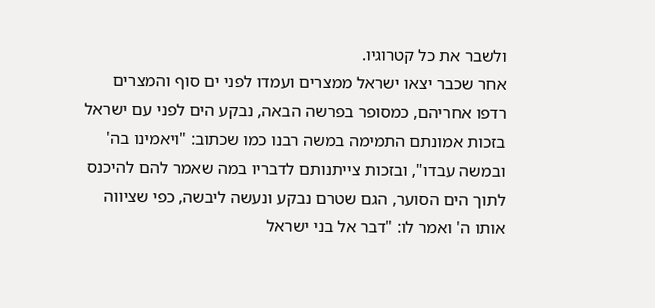ולשבר את כל קטרוגיו.
אחר שכבר יצאו ישראל ממצרים ועמדו לפני ים סוף והמצרים רדפו אחריהם, כמסופר בפרשה הבאה, נבקע הים לפני עם ישראל בזכות אמונתם התמימה במשה רבנו כמו שכתוב: "ויאמינו בה' ובמשה עבדו", ובזכות צייתנותם לדבריו במה שאמר להם להיכנס לתוך הים הסוער, הגם שטרם נבקע ונעשה ליבשה, כפי שציווה אותו ה' ואמר לו: "דבר אל בני ישראל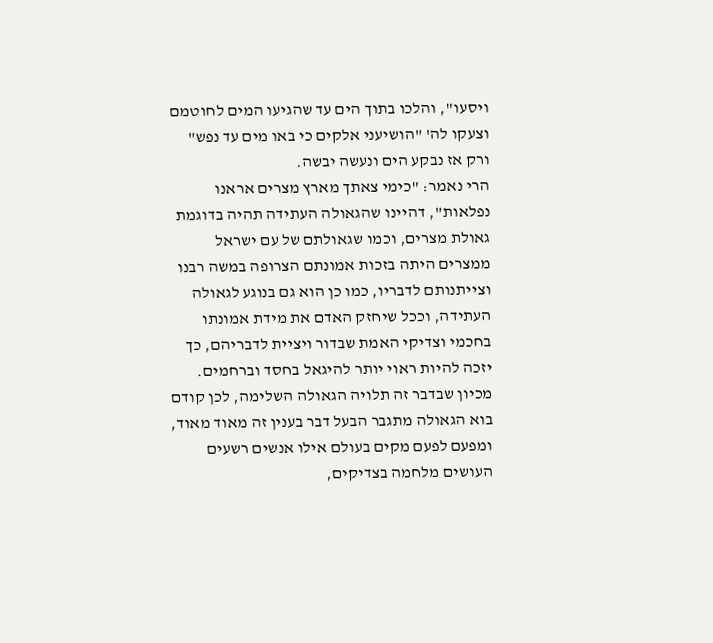ויסעו", והלכו בתוך הים עד שהגיעו המים לחוטמם וצעקו לה' "הושיעני אלקים כי באו מים עד נפש" ורק אז נבקע הים ונעשה יבשה.
הרי נאמר: "כימי צאתך מארץ מצרים אראנו נפלאות", דהיינו שהגאולה העתידה תהיה בדוגמת גאולת מצרים, וכמו שגאולתם של עם ישראל ממצרים היתה בזכות אמונתם הצרופה במשה רבנו וצייתנותם לדבריו, כמו כן הוא גם בנוגע לגאולה העתידה, וככל שיחזק האדם את מידת אמונתו בחכמי וצדיקי האמת שבדור ויציית לדבריהם, כך יזכה להיות ראוי יותר להיגאל בחסד וברחמים.
מכיון שבדבר זה תלויה הגאולה השלימה, לכן קודם בוא הגאולה מתגבר הבעל דבר בענין זה מאוד מאוד, ומפעם לפעם מקים בעולם אילו אנשים רשעים העושים מלחמה בצדיקים,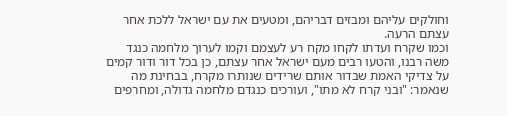וחולקים עליהם ומבזים דבריהם, ומטעים את עם ישראל ללכת אחר עצתם הרעה.
וכמו שקרח ועדתו לקחו מקח רע לעצמם וקמו לערוך מלחמה כנגד משה רבנו, והטעו רבים מעם ישראל אחר עצתם, כן בכל דור ודור קמים על צדיקי האמת שבדור אותם שרידים שנותרו מקרח, בבחינת מה שנאמר: "ובני קרח לא מתו", ועורכים כנגדם מלחמה גדולה, ומחרפים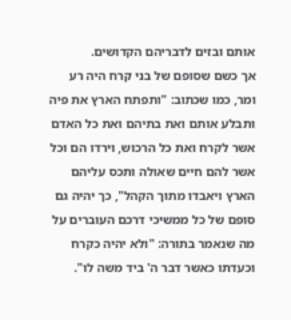אותם ובזים לדבריהם הקדושים.
אך כשם שסופם של בני קרח היה רע ומר, כמו שכתוב: "ותפתח הארץ את פיה ותבלע אותם ואת בתיהם ואת כל האדם אשר לקרח ואת כל הרכוש, וירדו הם וכל אשר להם חיים שאולה ותכס עליהם הארץ ויאבדו מתוך הקהל", כך יהיה גם סופם של כל ממשיכי דרכם העוברים על מה שנאמר בתורה: "ולא יהיה כקרח וכעדתו כאשר דבר ה' ביד משה לו".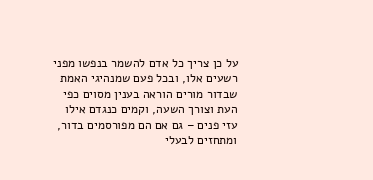על כן צריך כל אדם להשמר בנפשו מפני רשעים אלו, ובכל פעם שמנהיגי האמת שבדור מורים הוראה בענין מסוים כפי העת וצורך השעה, וקמים כנגדם אילו עזי פנים – גם אם הם מפורסמים בדור, ומתחזים לבעלי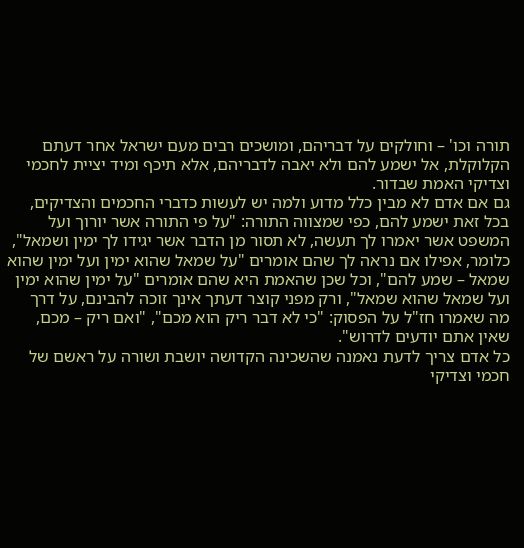תורה וכו' – וחולקים על דבריהם, ומושכים רבים מעם ישראל אחר דעתם הקלוקלת, אל ישמע להם ולא יאבה לדבריהם, אלא תיכף ומיד יציית לחכמי וצדיקי האמת שבדור.
גם אם אדם לא מבין כלל מדוע ולמה יש לעשות כדברי החכמים והצדיקים, בכל זאת ישמע להם, כפי שמצווה התורה: "על פי התורה אשר יורוך ועל המשפט אשר יאמרו לך תעשה, לא תסור מן הדבר אשר יגידו לך ימין ושמאל", כלומר, אפילו אם נראה לך שהם אומרים "על שמאל שהוא ימין ועל ימין שהוא שמאל – שמע להם", וכל שכן שהאמת היא שהם אומרים "על ימין שהוא ימין ועל שמאל שהוא שמאל", ורק מפני קוצר דעתך אינך זוכה להבינם, על דרך מה שאמרו חז"ל על הפסוק: "כי לא דבר ריק הוא מכם", "ואם ריק – מכם, שאין אתם יודעים לדרוש".
כל אדם צריך לדעת נאמנה שהשכינה הקדושה יושבת ושורה על ראשם של חכמי וצדיקי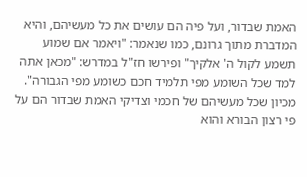האמת שבדור, ועל פיה הם עושים את כל מעשיהם, והיא המדברת מתוך גרונם, כמו שנאמר: "ויאמר אם שמוע תשמע לקול ה' אלקיך" ופירשו חז"ל במדרש: "מכאן אתה למד שכל השומע מפי תלמיד חכם כשומע מפי הגבורה".
מכיון שכל מעשיהם של חכמי וצדיקי האמת שבדור הם על פי רצון הבורא והוא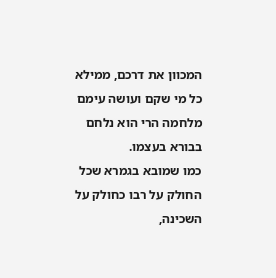המכוון את דרכם, ממילא כל מי שקם ועושה עימם מלחמה הרי הוא נלחם בבורא בעצמו.
כמו שמובא בגמרא שכל החולק על רבו כחולק על השכינה,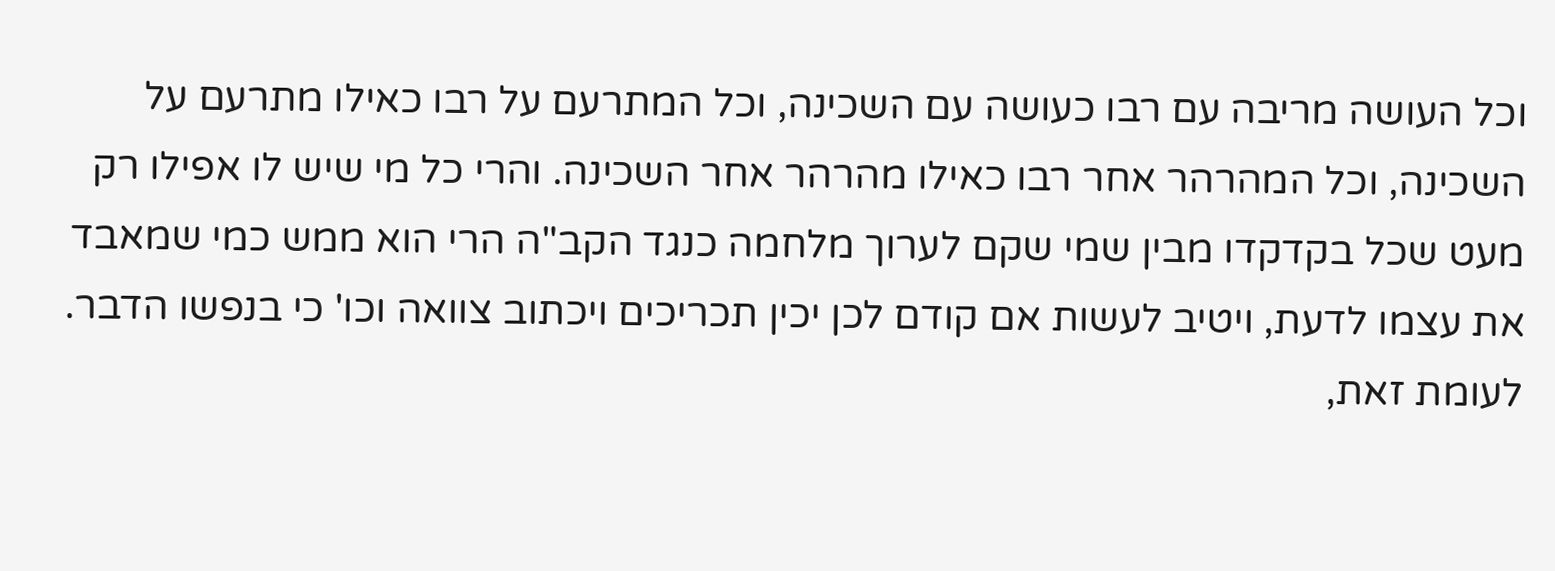וכל העושה מריבה עם רבו כעושה עם השכינה, וכל המתרעם על רבו כאילו מתרעם על השכינה, וכל המהרהר אחר רבו כאילו מהרהר אחר השכינה. והרי כל מי שיש לו אפילו רק מעט שכל בקדקדו מבין שמי שקם לערוך מלחמה כנגד הקב"ה הרי הוא ממש כמי שמאבד את עצמו לדעת, ויטיב לעשות אם קודם לכן יכין תכריכים ויכתוב צוואה וכו' כי בנפשו הדבר.
לעומת זאת,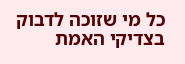כל מי שזוכה לדבוק בצדיקי האמת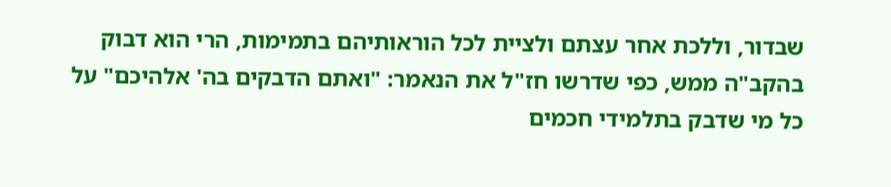שבדור, וללכת אחר עצתם ולציית לכל הוראותיהם בתמימות, הרי הוא דבוק בהקב"ה ממש, כפי שדרשו חז"ל את הנאמר: "ואתם הדבקים בה' אלהיכם" על כל מי שדבק בתלמידי חכמים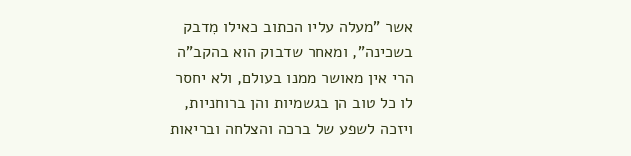אשר "מעלה עליו הכתוב כאילו מִדבק בשכינה", ומאחר שדבוק הוא בהקב"ה הרי אין מאושר ממנו בעולם, ולא יחסר לו כל טוב הן בגשמיות והן ברוחניות, ויזכה לשפע של ברכה והצלחה ובריאות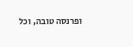ופרנסה טובה, וכל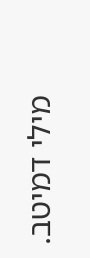מילי דמיטב.